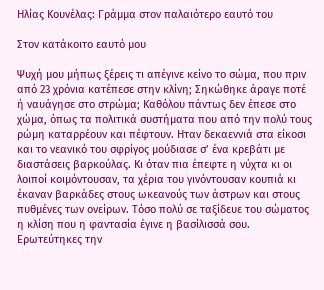Ηλίας Κουνέλας: Γράμμα στον παλαιότερο εαυτό του

Στον κατάκοιτο εαυτό μου

Ψυχή μου μήπως ξέρεις τι απέγινε κείνο το σώμα, που πριν από 23 χρόνια κατέπεσε στην κλίνη; Σηκώθηκε άραγε ποτέ ή ναυάγησε στο στρώμα; Καθόλου πάντως δεν έπεσε στο χώμα, όπως τα πολιτικά συστήματα που από την πολύ τους ρώμη καταρρέουν και πέφτουν. Ηταν δεκαεννιά στα είκοσι και το νεανικό του σφρίγος μούδιασε σ’ ένα κρεβάτι με διαστάσεις βαρκούλας. Κι όταν πια έπεφτε η νύχτα κι οι λοιποί κοιμόντουσαν, τα χέρια του γινόντουσαν κουπιά κι έκαναν βαρκάδες στους ωκεανούς των άστρων και στους πυθμένες των ονείρων. Τόσο πολύ σε ταξίδευε του σώματος η κλίση που η φαντασία έγινε η βασίλισσά σου. Ερωτεύτηκες την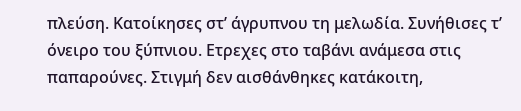πλεύση. Κατοίκησες στ’ άγρυπνου τη μελωδία. Συνήθισες τ’ όνειρο του ξύπνιου. Ετρεχες στο ταβάνι ανάμεσα στις παπαρούνες. Στιγμή δεν αισθάνθηκες κατάκοιτη,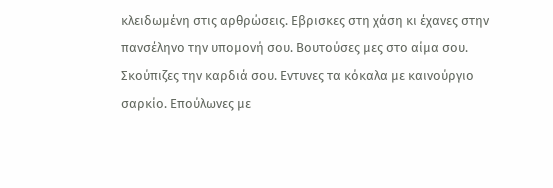κλειδωμένη στις αρθρώσεις. Εβρισκες στη χάση κι έχανες στην πανσέληνο την υπομονή σου. Βουτούσες μες στο αίμα σου. Σκούπιζες την καρδιά σου. Εντυνες τα κόκαλα με καινούργιο σαρκίο. Επούλωνες με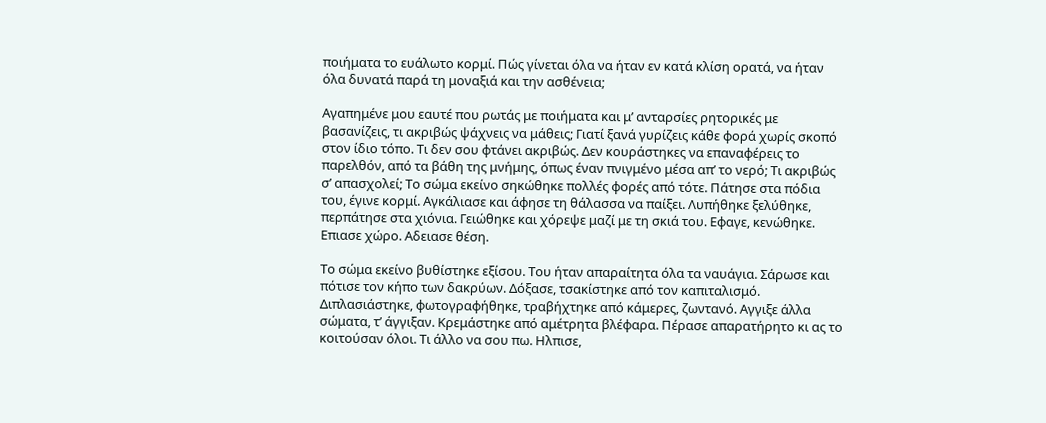ποιήματα το ευάλωτο κορμί. Πώς γίνεται όλα να ήταν εν κατά κλίση ορατά, να ήταν όλα δυνατά παρά τη μοναξιά και την ασθένεια;

Αγαπημένε μου εαυτέ που ρωτάς με ποιήματα και μ’ ανταρσίες ρητορικές με βασανίζεις, τι ακριβώς ψάχνεις να μάθεις; Γιατί ξανά γυρίζεις κάθε φορά χωρίς σκοπό στον ίδιο τόπο. Τι δεν σου φτάνει ακριβώς. Δεν κουράστηκες να επαναφέρεις το παρελθόν, από τα βάθη της μνήμης, όπως έναν πνιγμένο μέσα απ’ το νερό; Τι ακριβώς σ’ απασχολεί; Το σώμα εκείνο σηκώθηκε πολλές φορές από τότε. Πάτησε στα πόδια του, έγινε κορμί. Αγκάλιασε και άφησε τη θάλασσα να παίξει. Λυπήθηκε ξελύθηκε, περπάτησε στα χιόνια. Γειώθηκε και χόρεψε μαζί με τη σκιά του. Εφαγε, κενώθηκε. Επιασε χώρο. Αδειασε θέση.

Το σώμα εκείνο βυθίστηκε εξίσου. Του ήταν απαραίτητα όλα τα ναυάγια. Σάρωσε και πότισε τον κήπο των δακρύων. Δόξασε, τσακίστηκε από τον καπιταλισμό. Διπλασιάστηκε, φωτογραφήθηκε, τραβήχτηκε από κάμερες, ζωντανό. Αγγιξε άλλα σώματα, τ’ άγγιξαν. Κρεμάστηκε από αμέτρητα βλέφαρα. Πέρασε απαρατήρητο κι ας το κοιτούσαν όλοι. Τι άλλο να σου πω. Ηλπισε,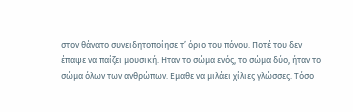στον θάνατο συνειδητοποίησε τ’ όριο του πόνου. Ποτέ του δεν έπαψε να παίζει μουσική. Ηταν το σώμα ενός, το σώμα δύο, ήταν το σώμα όλων των ανθρώπων. Εμαθε να μιλάει χίλιες γλώσσες. Τόσο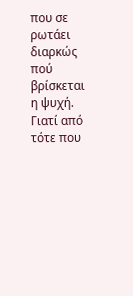που σε ρωτάει διαρκώς πού βρίσκεται η ψυχή. Γιατί από τότε που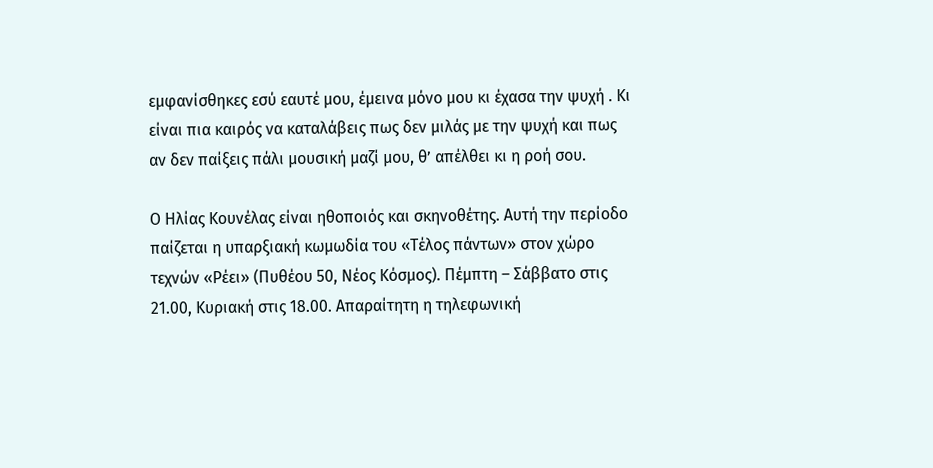εμφανίσθηκες εσύ εαυτέ μου, έμεινα μόνο μου κι έχασα την ψυχή . Κι είναι πια καιρός να καταλάβεις πως δεν μιλάς με την ψυχή και πως αν δεν παίξεις πάλι μουσική μαζί μου, θ’ απέλθει κι η ροή σου.

Ο Ηλίας Κουνέλας είναι ηθοποιός και σκηνοθέτης. Αυτή την περίοδο παίζεται η υπαρξιακή κωμωδία του «Τέλος πάντων» στον χώρο τεχνών «Ρέει» (Πυθέου 50, Νέος Κόσμος). Πέμπτη – Σάββατο στις 21.00, Κυριακή στις 18.00. Απαραίτητη η τηλεφωνική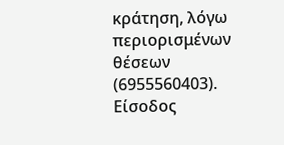κράτηση, λόγω περιορισμένων θέσεων (6955560403). Είσοδος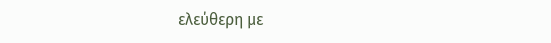ελεύθερη με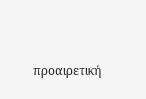προαιρετική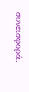συνεισφορά.